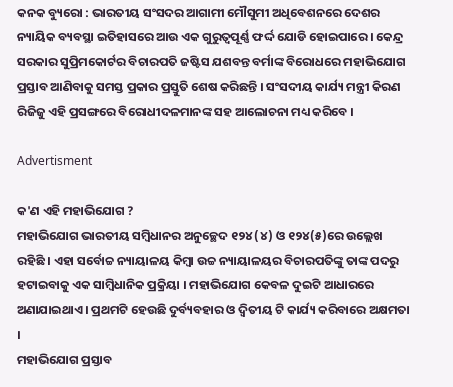କନକ ବ୍ୟୁରୋ : ଭାରତୀୟ ସଂସଦର ଆଗାମୀ ମୌସୁମୀ ଅଧିବେଶନରେ ଦେଶର ନ୍ୟାୟିକ ବ୍ୟବସ୍ଥା ଇତିହାସରେ ଆଉ ଏକ ଗୁରୁତ୍ୱପୂର୍ଣ୍ଣ ଫର୍ଦ୍ଦ ଯୋଡି ହୋଇପାରେ । କେନ୍ଦ୍ର ସରକାର ସୁପ୍ରିମକୋର୍ଟର ବିଚାରପତି ଜଷ୍ଟିସ ଯଶବନ୍ତ ବର୍ମାଙ୍କ ବିରୋଧରେ ମହାଭିଯୋଗ ପ୍ରସ୍ତାବ ଆଣିବାକୁ ସମସ୍ତ ପ୍ରକାର ପ୍ରସ୍ତୁତି ଶେଷ କରିଛନ୍ତି । ସଂସଦୀୟ କାର୍ଯ୍ୟ ମନ୍ତ୍ରୀ କିରଣ ରିଜିଜୁ ଏହି ପ୍ରସଙ୍ଗରେ ବିରୋଧୀଦଳମାନଙ୍କ ସହ ଆଲୋଚନା ମଧ୍ୟ କରିବେ ।

Advertisment

କ'ଣ ଏହି ମହାଭିଯୋଗ ?
ମହାଭିଯୋଗ ଭାରତୀୟ ସମ୍ବିଧାନର ଅନୁଚ୍ଛେଦ ୧୨୪ (୪) ଓ ୧୨୪(୫)ରେ ଉଲ୍ଲେଖ ରହିଛି । ଏହା ସର୍ବୋଚ୍ଚ ନ୍ୟାୟାଳୟ କିମ୍ବା ଉଚ୍ଚ ନ୍ୟାୟାଳୟର ବିଚାରପତିଙ୍କୁ ତାଙ୍କ ପଦରୁ ହଟାଇବାକୁ ଏକ ସାମ୍ବିଧାନିକ ପ୍ରକ୍ରିୟା । ମହାଭିଯୋଗ କେବଳ ଦୁଇଟି ଆଧାରରେ ଅଣାଯାଇଥାଏ । ପ୍ରଥମଟି ହେଉଛି ଦୁର୍ବ୍ୟବହାର ଓ ଦ୍ୱିତୀୟ ଟି କାର୍ଯ୍ୟ କରିବାରେ ଅକ୍ଷମତା ।
ମହାଭିଯୋଗ ପ୍ରସ୍ତାବ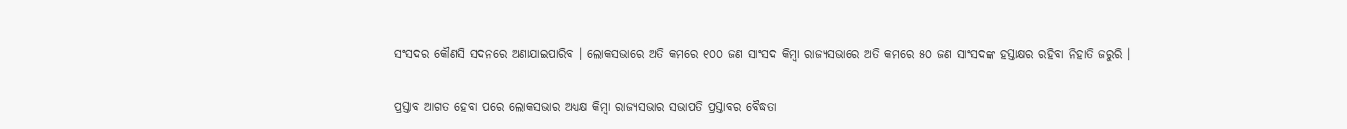ସଂସଦର କୌଣସି ସଦନରେ ଅଣାଯାଇପାରିବ । ଲୋକସଭାରେ ଅତି କମରେ ୧୦୦ ଜଣ ସାଂସଦ କିମ୍ବା ରାଜ୍ୟସଭାରେ ଅତି କମରେ ୫୦ ଜଣ ସାଂସଦଙ୍କ ହସ୍ତାକ୍ଷର ରହିବା ନିହାତି ଜରୁରି ।

ପ୍ରସ୍ତାବ ଆଗତ ହେବା ପରେ ଲୋକସଭାର ଅଧ୍ୟକ୍ଷ କିମ୍ବା ରାଜ୍ୟସଭାର ସଭାପତି ପ୍ରସ୍ତାବର ବୈଦ୍ଧତା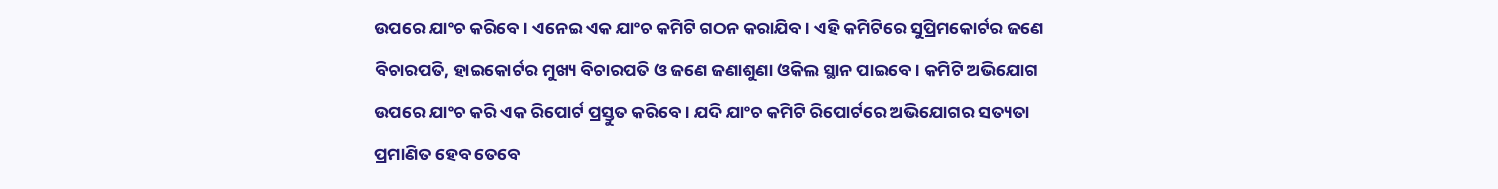ଉପରେ ଯାଂଚ କରିବେ । ଏନେଇ ଏକ ଯାଂଚ କମିଟି ଗଠନ କରାଯିବ । ଏହି କମିଟିରେ ସୁପ୍ରିମକୋର୍ଟର ଜଣେ ବିଚାରପତି, ହାଇକୋର୍ଟର ମୁଖ୍ୟ ବିଚାରପତି ଓ ଜଣେ ଜଣାଶୁଣା ଓକିଲ ସ୍ଥାନ ପାଇବେ । କମିଟି ଅଭିଯୋଗ ଉପରେ ଯାଂଚ କରି ଏକ ରିପୋର୍ଟ ପ୍ରସ୍ତୁତ କରିବେ । ଯଦି ଯାଂଚ କମିଟି ରିପୋର୍ଟରେ ଅଭିଯୋଗର ସତ୍ୟତା ପ୍ରମାଣିତ ହେବ ତେବେ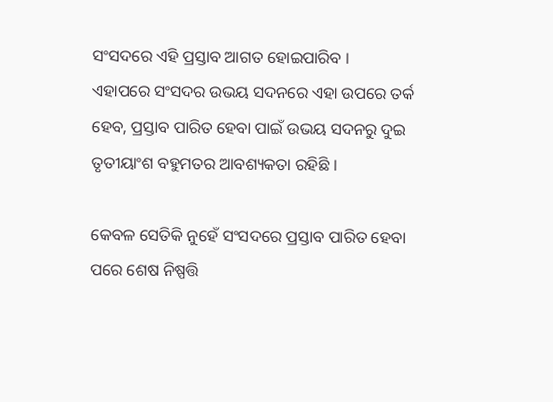ସଂସଦରେ ଏହି ପ୍ରସ୍ତାବ ଆଗତ ହୋଇପାରିବ ।
ଏହାପରେ ସଂସଦର ଉଭୟ ସଦନରେ ଏହା ଉପରେ ତର୍କ ହେବ, ପ୍ରସ୍ତାବ ପାରିତ ହେବା ପାଇଁ ଉଭୟ ସଦନରୁ ଦୁଇ ତୃତୀୟାଂଶ ବହୁମତର ଆବଶ୍ୟକତା ରହିଛି ।

କେବଳ ସେତିକି ନୁହେଁ ସଂସଦରେ ପ୍ରସ୍ତାବ ପାରିତ ହେବା ପରେ ଶେଷ ନିଷ୍ପତ୍ତି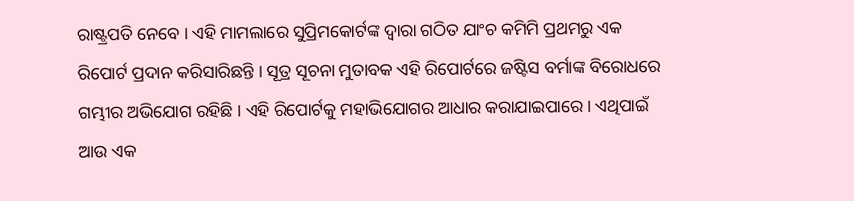ରାଷ୍ଟ୍ରପତି ନେବେ । ଏହି ମାମଲାରେ ସୁପ୍ରିମକୋର୍ଟଙ୍କ ଦ୍ୱାରା ଗଠିତ ଯାଂଚ କମିମି ପ୍ରଥମରୁ ଏକ ରିପୋର୍ଟ ପ୍ରଦାନ କରିସାରିଛନ୍ତି । ସୂତ୍ର ସୂଚନା ମୁତାବକ ଏହି ରିପୋର୍ଟରେ ଜଷ୍ଟିସ ବର୍ମାଙ୍କ ବିରୋଧରେ ଗମ୍ଭୀର ଅଭିଯୋଗ ରହିଛି । ଏହି ରିପୋର୍ଟକୁ ମହାଭିଯୋଗର ଆଧାର କରାଯାଇପାରେ । ଏଥିପାଇଁ ଆଉ ଏକ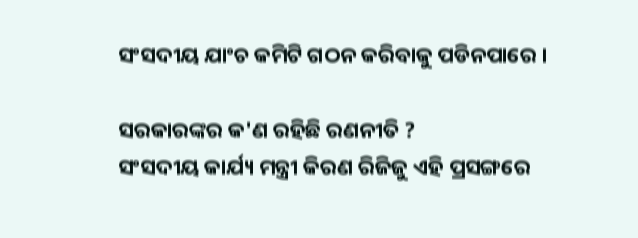ସଂସଦୀୟ ଯାଂଚ କମିଟି ଗଠନ କରିବାକୁ ପଡିନପାରେ ।

ସରକାରଙ୍କର କ'ଣ ରହିଛି ରଣନୀତି ?
ସଂସଦୀୟ କାର୍ଯ୍ୟ ମନ୍ତ୍ରୀ କିରଣ ରିଜିଜୁ ଏହି ପ୍ରସଙ୍ଗରେ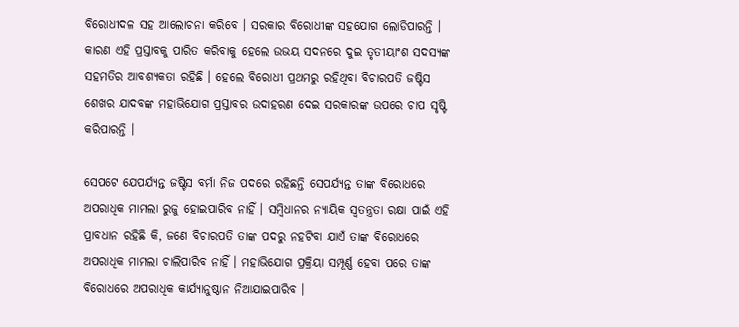ବିରୋଧୀଦଳ ସହ ଆଲୋଚନା କରିବେ । ସରକାର ବିରୋଧୀଙ୍କ ସହଯୋଗ ଲୋଡିପାରନ୍ତି । କାରଣ ଏହି ପ୍ରସ୍ତାବକୁ ପାରିତ କରିବାକୁ ହେଲେ ଉଭୟ ସଦନରେ ଦୁଇ ତୃତୀୟାଂଶ ସଦସ୍ୟଙ୍କ ସହମତିର ଆବଶ୍ୟକତା ରହିଛି । ହେଲେ ବିରୋଧୀ ପ୍ରଥମରୁ ରହିଥିବା ବିଚାରପତି ଜଷ୍ଟିସ ଶେଖର ଯାଦବଙ୍କ ମହାଭିଯୋଗ ପ୍ରସ୍ତାବର ଉଦାହରଣ ଦେଇ ସରକାରଙ୍କ ଉପରେ ଚାପ ସୃଷ୍ଟି କରିପାରନ୍ତି ।

ସେପଟେ ଯେପର୍ଯ୍ୟନ୍ତ ଜଷ୍ଟିସ ବର୍ମା ନିଜ ପଦରେ ରହିଛନ୍ତି ସେପର୍ଯ୍ୟନ୍ତ ତାଙ୍କ ବିରୋଧରେ ଅପରାଧିକ ମାମଲା ରୁଜୁ ହୋଇପାରିବ ନାହିଁ । ସମ୍ବିଧାନର ନ୍ୟାୟିକ ସ୍ୱତନ୍ତ୍ରତା ରକ୍ଷା ପାଇଁ ଏହି ପ୍ରାବଧାନ ରହିଛି କି, ଜଣେ ବିଚାରପତି ତାଙ୍କ ପଦରୁ ନହଟିବା ଯାଏଁ ତାଙ୍କ ବିରୋଧରେ ଅପରାଧିକ ମାମଲା ଚାଲିପାରିବ ନାହିଁ । ମହାଭିଯୋଗ ପ୍ରକ୍ରିୟା ସମ୍ପୂର୍ଣ୍ଣ ହେବା ପରେ ତାଙ୍କ ବିରୋଧରେ ଅପରାଧିକ କାର୍ଯ୍ୟାନୁଷ୍ଠାନ ନିଆଯାଇପାରିବ ।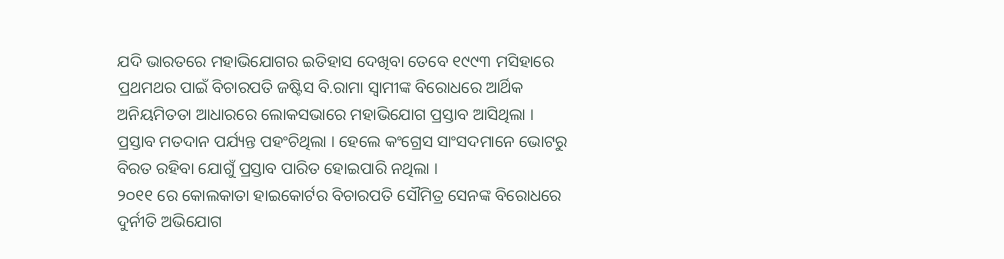ଯଦି ଭାରତରେ ମହାଭିଯୋଗର ଇତିହାସ ଦେଖିବା ତେବେ ୧୯୯୩ ମସିହାରେ ପ୍ରଥମଥର ପାଇଁ ବିଚାରପତି ଜଷ୍ଟିସ ବି.ରାମା ସ୍ୱାମୀଙ୍କ ବିରୋଧରେ ଆର୍ଥିକ ଅନିୟମିତତା ଆଧାରରେ ଲୋକସଭାରେ ମହାଭିଯୋଗ ପ୍ରସ୍ତାବ ଆସିଥିଲା ।  ପ୍ରସ୍ତାବ ମତଦାନ ପର୍ଯ୍ୟନ୍ତ ପହଂଚିଥିଲା । ହେଲେ କଂଗ୍ରେସ ସାଂସଦମାନେ ଭୋଟରୁ ବିରତ ରହିବା ଯୋଗୁଁ ପ୍ରସ୍ତାବ ପାରିତ ହୋଇପାରି ନଥିଲା ।
୨୦୧୧ ରେ କୋଲକାତା ହାଇକୋର୍ଟର ବିଚାରପତି ସୌମିତ୍ର ସେନଙ୍କ ବିରୋଧରେ ଦୁର୍ନୀତି ଅଭିଯୋଗ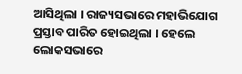ଆସିଥିଲା । ରାଜ୍ୟସଭାରେ ମହାଭିଯୋଗ ପ୍ରସ୍ତାବ ପାରିତ ହୋଇଥିଲା । ହେଲେ ଲୋକସଭାରେ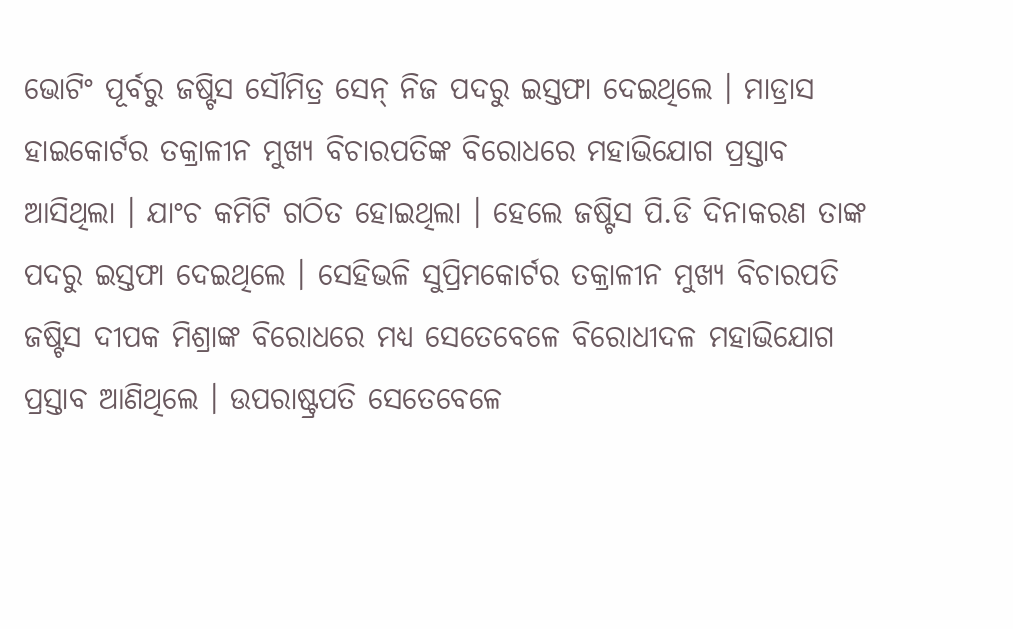ଭୋଟିଂ ପୂର୍ବରୁ ଜଷ୍ଟିସ ସୌମିତ୍ର ସେନ୍ ନିଜ ପଦରୁ ଇସ୍ତଫା ଦେଇଥିଲେ । ମାଡ୍ରାସ ହାଇକୋର୍ଟର ତକ୍ରାଳୀନ ମୁଖ୍ୟ ବିଚାରପତିଙ୍କ ବିରୋଧରେ ମହାଭିଯୋଗ ପ୍ରସ୍ତାବ ଆସିଥିଲା । ଯାଂଚ କମିଟି ଗଠିତ ହୋଇଥିଲା । ହେଲେ ଜଷ୍ଟିସ ପି.ଡି ଦିନାକରଣ ତାଙ୍କ ପଦରୁ ଇସ୍ତଫା ଦେଇଥିଲେ । ସେହିଭଳି ସୁପ୍ରିମକୋର୍ଟର ତକ୍ରାଳୀନ ମୁଖ୍ୟ ବିଚାରପତି ଜଷ୍ଟିସ ଦୀପକ ମିଶ୍ରାଙ୍କ ବିରୋଧରେ ମଧ୍ୟ ସେତେବେଳେ ବିରୋଧୀଦଳ ମହାଭିଯୋଗ ପ୍ରସ୍ତାବ ଆଣିଥିଲେ । ଉପରାଷ୍ଟ୍ରପତି ସେତେବେଳେ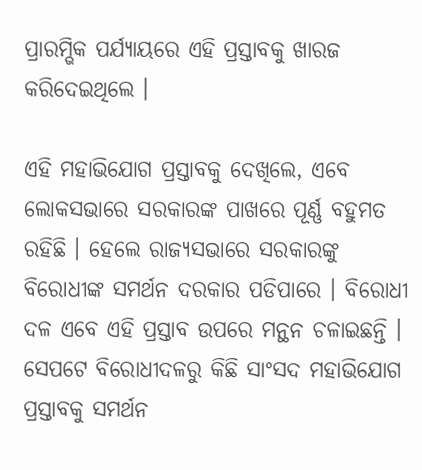ପ୍ରାରମ୍ଭିକ ପର୍ଯ୍ୟାୟରେ ଏହି ପ୍ରସ୍ତାବକୁ ଖାରଜ କରିଦେଇଥିଲେ ।

ଏହି ମହାଭିଯୋଗ ପ୍ରସ୍ତାବକୁ ଦେଖିଲେ, ଏବେ ଲୋକସଭାରେ ସରକାରଙ୍କ ପାଖରେ ପୂର୍ଣ୍ଣ ବହୁମତ ରହିଛି । ହେଲେ ରାଜ୍ୟସଭାରେ ସରକାରଙ୍କୁ ବିରୋଧୀଙ୍କ ସମର୍ଥନ ଦରକାର ପଡିପାରେ । ବିରୋଧୀ ଦଳ ଏବେ ଏହି ପ୍ରସ୍ତାବ ଉପରେ ମନ୍ଥନ ଚଳାଇଛନ୍ତି । ସେପଟେ ବିରୋଧୀଦଳରୁ କିଛି ସାଂସଦ ମହାଭିଯୋଗ ପ୍ରସ୍ତାବକୁ ସମର୍ଥନ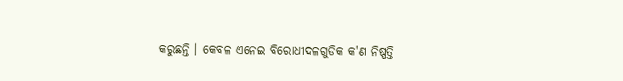କରୁଛନ୍ତି । କେବଳ ଏନେଇ ବିରୋଧୀଦଳଗୁଡିକ କ'ଣ ନିଷ୍ପତ୍ତି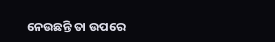ନେଉଛନ୍ତି ତା ଉପରେ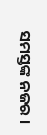ସମସ୍ତଙ୍କ ନଜର ।